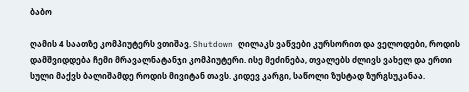ბაბო

ღამის 4 საათზე კომპიუტერს ვთიშავ. Shutdown ღილაკს ვაწვები კურსორით და ველოდები, როდის დამშვიდდება ჩემი მრავალნატანჯი კომპიუტერი. ისე მეძინება, თვალებს ძლივს ვახელ და ერთი სული მაქვს ბალიშამდე როდის მივიტან თავს. კიდევ კარგი, საწოლი ზუსტად ზურგსუკანაა.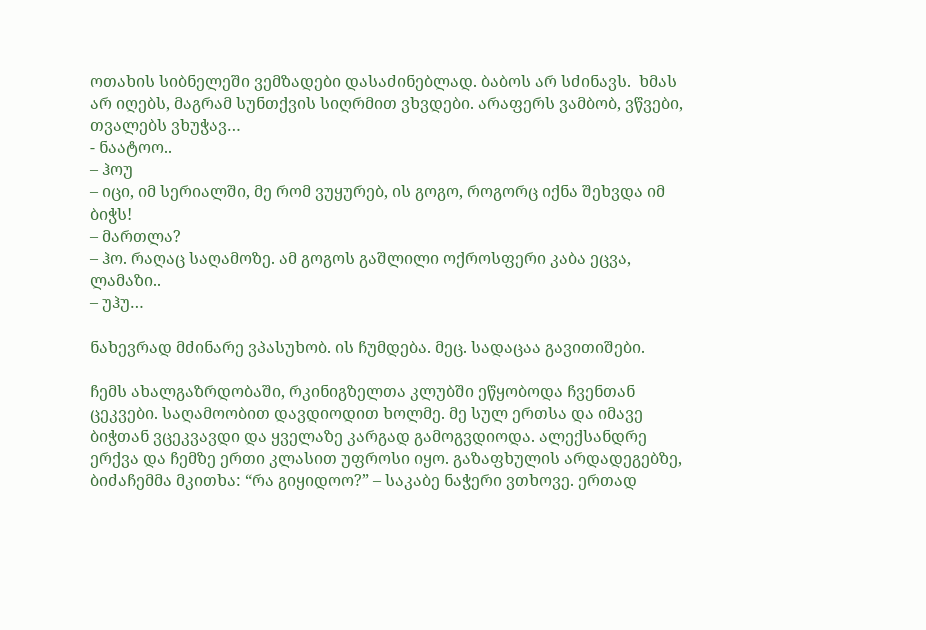ოთახის სიბნელეში ვემზადები დასაძინებლად. ბაბოს არ სძინავს.  ხმას არ იღებს, მაგრამ სუნთქვის სიღრმით ვხვდები. არაფერს ვამბობ, ვწვები, თვალებს ვხუჭავ…
- ნაატოო..
– ჰოუ
– იცი, იმ სერიალში, მე რომ ვუყურებ, ის გოგო, როგორც იქნა შეხვდა იმ ბიჭს!
– მართლა?
– ჰო. რაღაც საღამოზე. ამ გოგოს გაშლილი ოქროსფერი კაბა ეცვა, ლამაზი..
– უჰუ…

ნახევრად მძინარე ვპასუხობ. ის ჩუმდება. მეც. სადაცაა გავითიშები.

ჩემს ახალგაზრდობაში, რკინიგზელთა კლუბში ეწყობოდა ჩვენთან ცეკვები. საღამოობით დავდიოდით ხოლმე. მე სულ ერთსა და იმავე ბიჭთან ვცეკვავდი და ყველაზე კარგად გამოგვდიოდა. ალექსანდრე ერქვა და ჩემზე ერთი კლასით უფროსი იყო. გაზაფხულის არდადეგებზე, ბიძაჩემმა მკითხა: “რა გიყიდოო?” – საკაბე ნაჭერი ვთხოვე. ერთად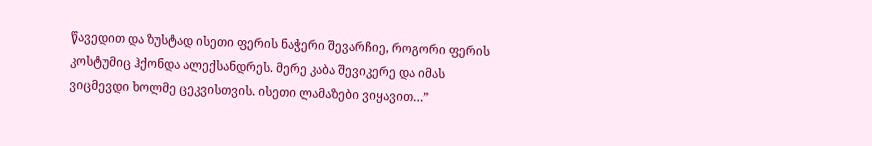წავედით და ზუსტად ისეთი ფერის ნაჭერი შევარჩიე, როგორი ფერის კოსტუმიც ჰქონდა ალექსანდრეს. მერე კაბა შევიკერე და იმას ვიცმევდი ხოლმე ცეკვისთვის. ისეთი ლამაზები ვიყავით…”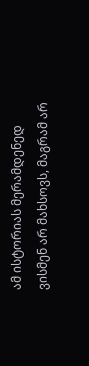ამ ისტორიას მერამდენედ ვისმენ არ მახსოვს, მაგრამ არ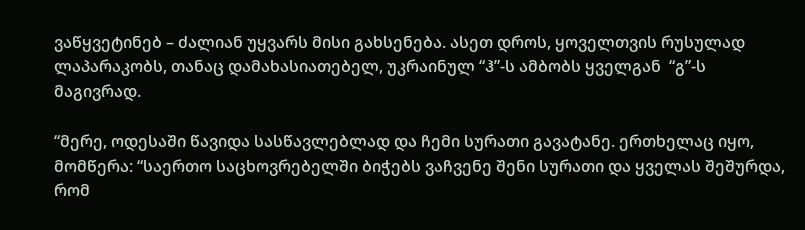ვაწყვეტინებ – ძალიან უყვარს მისი გახსენება. ასეთ დროს, ყოველთვის რუსულად ლაპარაკობს, თანაც დამახასიათებელ, უკრაინულ “ჰ”-ს ამბობს ყველგან  “გ”-ს მაგივრად.

“მერე, ოდესაში წავიდა სასწავლებლად და ჩემი სურათი გავატანე. ერთხელაც იყო, მომწერა: “საერთო საცხოვრებელში ბიჭებს ვაჩვენე შენი სურათი და ყველას შეშურდა, რომ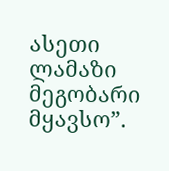ასეთი ლამაზი მეგობარი მყავსო”.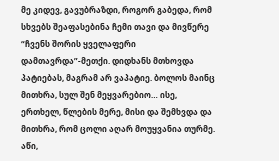მე კიდევ, გავუბრაზდი, როგორ გაბედა, რომ სხვებს შეაფასებინა ჩემი თავი და მივწერე “ჩვენს შორის ყველაფერი დამთავრდა”-მეთქი. დიდხანს მთხოვდა პატიებას, მაგრამ არ ვაპატიე. ბოლოს მაინც მითხრა, სულ შენ მეყვარებიო… ისე, ერთხელ, წლების მერე, მისი და შემხვდა და მითხრა, რომ ცოლი აღარ მოუყვანია თურმე. აწი,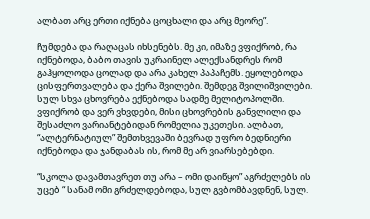ალბათ არც ერთი იქნება ცოცხალი და არც მეორე”.

ჩუმდება და რაღაცას იხსენებს. მე კი, იმაზე ვფიქრობ, რა იქნებოდა, ბაბო თავის უკრაინელ ალექსანდრეს რომ გაჰყოლოდა ცოლად და არა კახელ პაპაჩემს. ეყოლებოდა ცისფერთვალება და ქერა შვილები. შემდეგ შვილიშვილები. სულ სხვა ცხოვრება ექნებოდა სადმე მელიტოპოლში. ვფიქრობ და ვერ ვხვდები, მისი ცხოვრების განვლილი და შესაძლო ვარიანტებიდან რომელია უკეთესი. ალბათ, “ალტერნატიულ” შემთხვევაში ბევრად უფრო ბედნიერი იქნებოდა და ჯანდაბას ის, რომ მე არ ვიარსებებდი.

“სკოლა დავამთავრეთ თუ არა – ომი დაიწყო” აგრძელებს ის უცებ “ სანამ ომი გრძელდებოდა, სულ გვბომბავდნენ, სულ.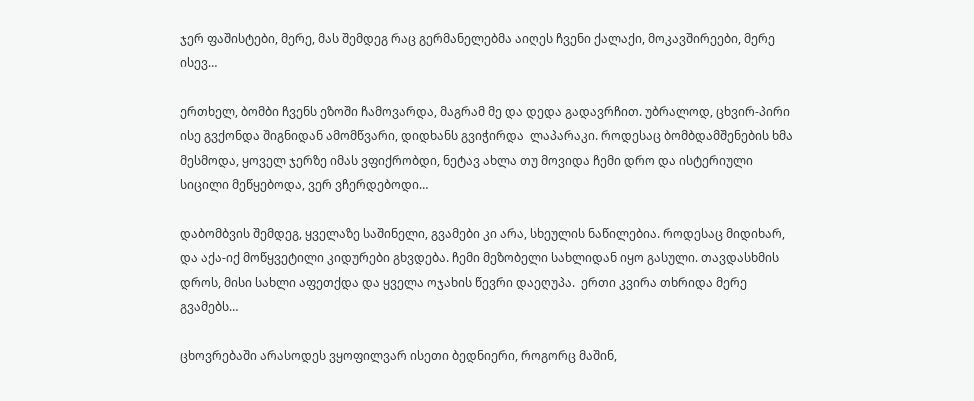ჯერ ფაშისტები, მერე, მას შემდეგ რაც გერმანელებმა აიღეს ჩვენი ქალაქი, მოკავშირეები, მერე ისევ…

ერთხელ, ბომბი ჩვენს ეზოში ჩამოვარდა, მაგრამ მე და დედა გადავრჩით. უბრალოდ, ცხვირ-პირი ისე გვქონდა შიგნიდან ამომწვარი, დიდხანს გვიჭირდა  ლაპარაკი. როდესაც ბომბდამშენების ხმა მესმოდა, ყოველ ჯერზე იმას ვფიქრობდი, ნეტავ ახლა თუ მოვიდა ჩემი დრო და ისტერიული სიცილი მეწყებოდა, ვერ ვჩერდებოდი…

დაბომბვის შემდეგ, ყველაზე საშინელი, გვამები კი არა, სხეულის ნაწილებია. როდესაც მიდიხარ, და აქა-იქ მოწყვეტილი კიდურები გხვდება. ჩემი მეზობელი სახლიდან იყო გასული. თავდასხმის დროს, მისი სახლი აფეთქდა და ყველა ოჯახის წევრი დაეღუპა.  ერთი კვირა თხრიდა მერე გვამებს…

ცხოვრებაში არასოდეს ვყოფილვარ ისეთი ბედნიერი, როგორც მაშინ,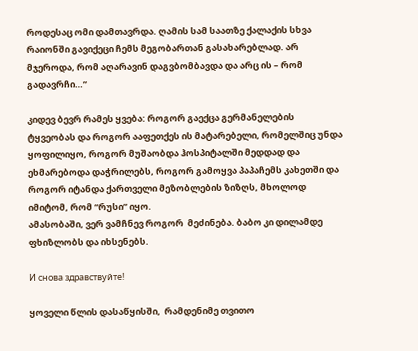როდესაც ომი დამთავრდა. ღამის სამ საათზე ქალაქის სხვა რაიონში გავიქეცი ჩემს მეგობართან გასახარებლად. არ მჯეროდა, რომ აღარავინ დაგვბომბავდა და არც ის – რომ გადავრჩი…”

კიდევ ბევრ რამეს ყვება: როგორ გაექცა გერმანელების ტყვეობას და როგორ ააფეთქეს ის მატარებელი, რომელშიც უნდა ყოფილიყო, როგორ მუშაობდა ჰოსპიტალში მედდად და ეხმარებოდა დაჭრილებს, როგორ გამოყვა პაპაჩემს კახეთში და როგორ იტანდა ქართველი მეზობლების ზიზღს, მხოლოდ იმიტომ, რომ “რუსი” იყო.
ამასობაში, ვერ ვამჩნევ როგორ  მეძინება. ბაბო კი დილამდე ფხიზლობს და იხსენებს.

И снова здравствуйте!

ყოველი წლის დასაწყისში,  რამდენიმე თვითო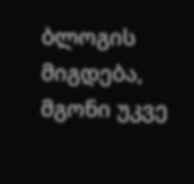ბლოგის მიგდება, მგონი უკვე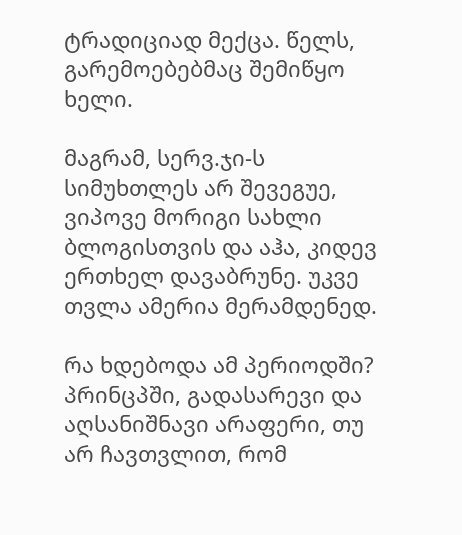ტრადიციად მექცა. წელს, გარემოებებმაც შემიწყო ხელი.

მაგრამ, სერვ.ჯი-ს სიმუხთლეს არ შევეგუე, ვიპოვე მორიგი სახლი ბლოგისთვის და აჰა, კიდევ ერთხელ დავაბრუნე. უკვე თვლა ამერია მერამდენედ.

რა ხდებოდა ამ პერიოდში? პრინცპში, გადასარევი და აღსანიშნავი არაფერი, თუ არ ჩავთვლით, რომ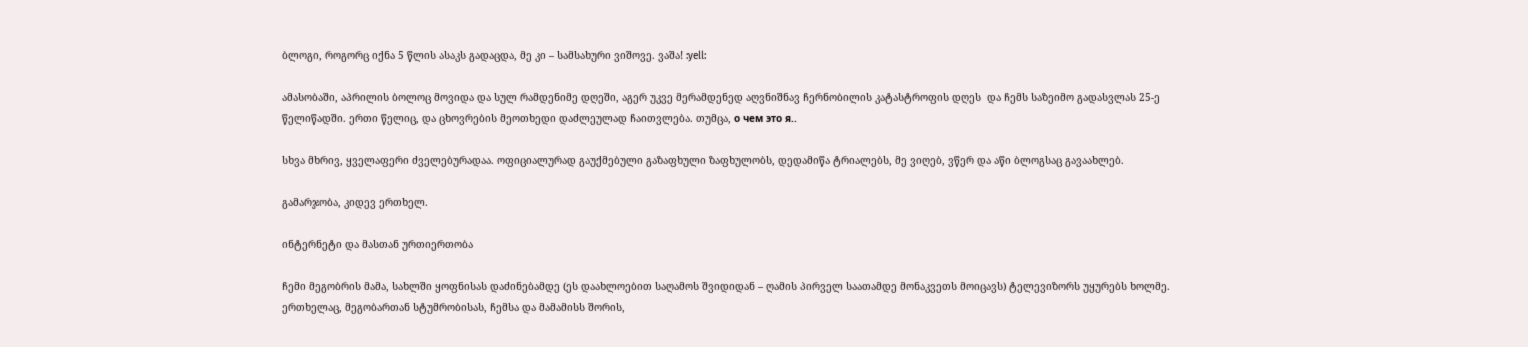ბლოგი, როგორც იქნა 5 წლის ასაკს გადაცდა, მე კი – სამსახური ვიშოვე. ვაშა! :yell:

ამასობაში, აპრილის ბოლოც მოვიდა და სულ რამდენიმე დღეში, აგერ უკვე მერამდენედ აღვნიშნავ ჩერნობილის კატასტროფის დღეს  და ჩემს საზეიმო გადასვლას 25-ე წელიწადში. ერთი წელიც, და ცხოვრების მეოთხედი დაძლეულად ჩაითვლება. თუმცა, о чем это я..

სხვა მხრივ, ყველაფერი ძველებურადაა. ოფიციალურად გაუქმებული გაზაფხული ზაფხულობს, დედამიწა ტრიალებს, მე ვიღებ, ვწერ და აწი ბლოგსაც გავაახლებ.

გამარჯობა, კიდევ ერთხელ.

ინტერნეტი და მასთან ურთიერთობა

ჩემი მეგობრის მამა, სახლში ყოფნისას დაძინებამდე (ეს დაახლოებით საღამოს შვიდიდან – ღამის პირველ საათამდე მონაკვეთს მოიცავს) ტელევიზორს უყურებს ხოლმე. ერთხელაც, მეგობართან სტუმრობისას, ჩემსა და მამამისს შორის,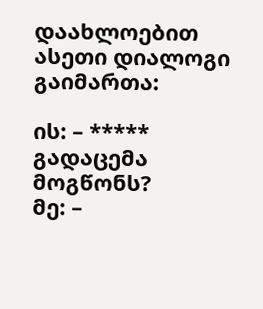დაახლოებით ასეთი დიალოგი გაიმართა:

ის: – ***** გადაცემა მოგწონს?
მე: –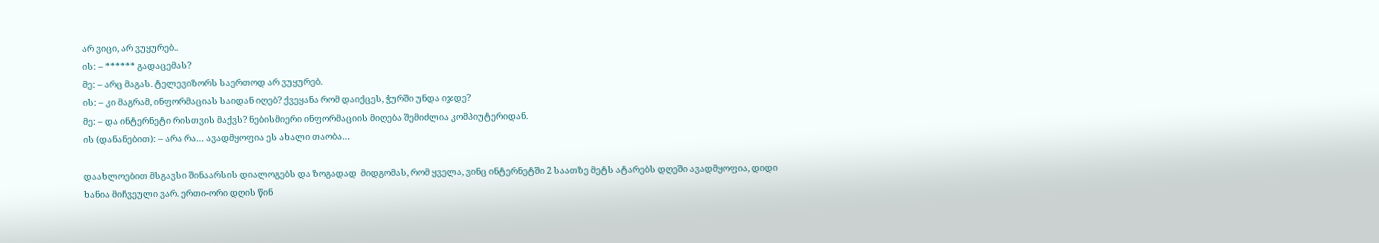არ ვიცი, არ ვუყურებ..
ის: – ****** გადაცემას?
მე: – არც მაგას. ტელევიზორს საერთოდ არ ვუყურებ.
ის: – კი მაგრამ, ინფორმაციას საიდან იღებ? ქვეყანა რომ დაიქცეს, ჭურში უნდა იჯდე?
მე: – და ინტერნეტი რისთვის მაქვს? ნებისმიერი ინფორმაციის მიღება შემიძლია კომპიუტერიდან.
ის (დანანებით): – არა რა… ავადმყოფია ეს ახალი თაობა…

დაახლოებით მსგავსი შინაარსის დიალოგებს და ზოგადად  მიდგომას, რომ ყველა, ვინც ინტერნეტში 2 საათზე მეტს ატარებს დღეში ავადმყოფია, დიდი ხანია მიჩვეული ვარ. ერთი-ორი დღის წინ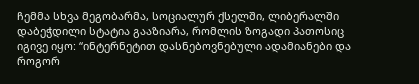ჩემმა სხვა მეგობარმა, სოციალურ ქსელში, ლიბერალში დაბეჭდილი სტატია გააზიარა, რომლის ზოგადი პათოსიც იგივე იყო: “ინტერნეტით დასნებოვნებული ადამიანები და როგორ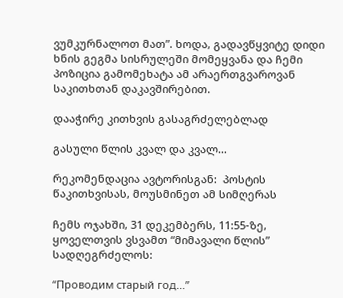ვუმკურნალოთ მათ”. ხოდა, გადავწყვიტე დიდი ხნის გეგმა სისრულეში მომეყვანა და ჩემი პოზიცია გამომეხატა ამ არაერთგვაროვან საკითხთან დაკავშირებით.

დააჭირე კითხვის გასაგრძელებლად

გასული წლის კვალ და კვალ…

რეკომენდაცია ავტორისგან:  პოსტის წაკითხვისას, მოუსმინეთ ამ სიმღერას

ჩემს ოჯახში, 31 დეკემბერს, 11:55-ზე, ყოველთვის ვსვამთ “მიმავალი წლის” სადღეგრძელოს:

“Проводим старый год…”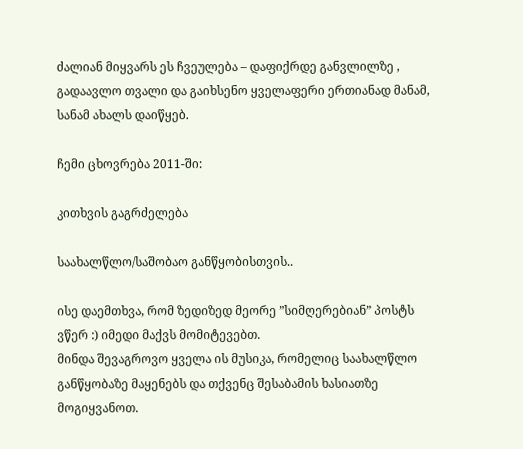ძალიან მიყვარს ეს ჩვეულება – დაფიქრდე განვლილზე , გადაავლო თვალი და გაიხსენო ყველაფერი ერთიანად მანამ, სანამ ახალს დაიწყებ.

ჩემი ცხოვრება 2011-ში:

კითხვის გაგრძელება

საახალწლო/საშობაო განწყობისთვის..

ისე დაემთხვა, რომ ზედიზედ მეორე ”სიმღერებიან” პოსტს ვწერ :) იმედი მაქვს მომიტევებთ.
მინდა შევაგროვო ყველა ის მუსიკა, რომელიც საახალწლო განწყობაზე მაყენებს და თქვენც შესაბამის ხასიათზე მოგიყვანოთ.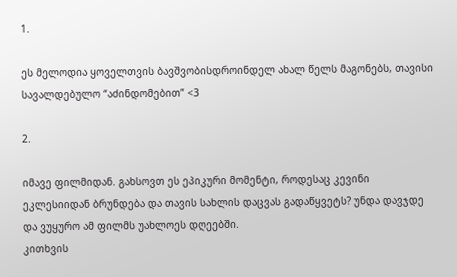1.

ეს მელოდია ყოველთვის ბავშვობისდროინდელ ახალ წელს მაგონებს, თავისი სავალდებულო “აძინდომებით” <3

2.

იმავე ფილმიდან. გახსოვთ ეს ეპიკური მომენტი, როდესაც კევინი ეკლესიიდან ბრუნდება და თავის სახლის დაცვას გადაწყვეტს? უნდა დავჯდე და ვუყურო ამ ფილმს უახლოეს დღეებში.
კითხვის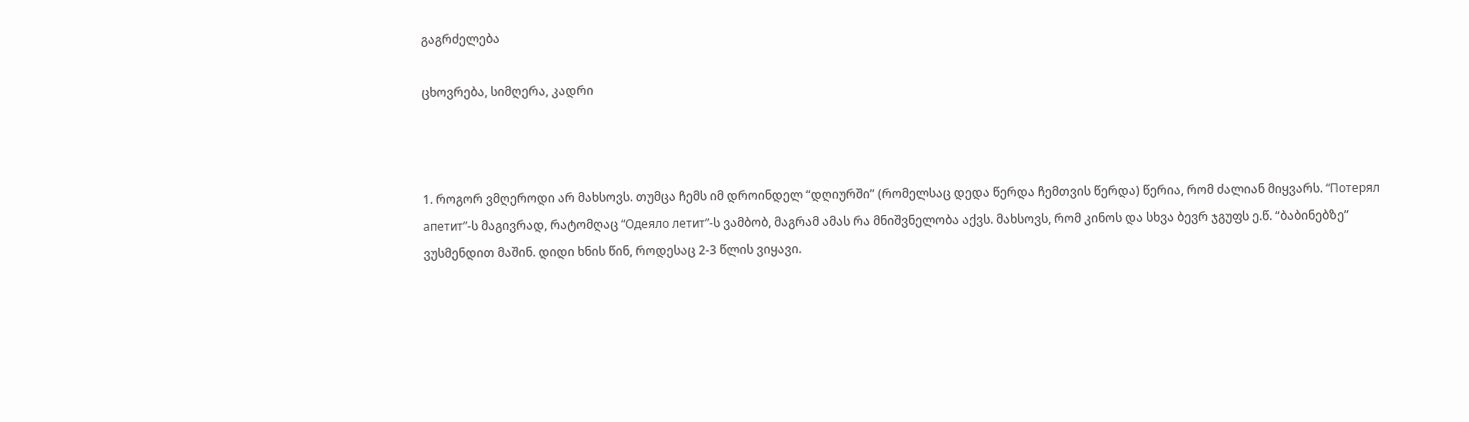გაგრძელება

ცხოვრება, სიმღერა, კადრი



1. როგორ ვმღეროდი არ მახსოვს. თუმცა ჩემს იმ დროინდელ “დღიურში” (რომელსაც დედა წერდა ჩემთვის წერდა) წერია, რომ ძალიან მიყვარს. “Потерял апетит”-ს მაგივრად, რატომღაც “Одеяло летит”-ს ვამბობ, მაგრამ ამას რა მნიშვნელობა აქვს. მახსოვს, რომ კინოს და სხვა ბევრ ჯგუფს ე.წ. “ბაბინებზე” ვუსმენდით მაშინ. დიდი ხნის წინ, როდესაც 2-3 წლის ვიყავი.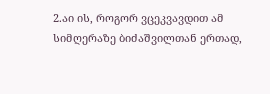2.აი ის, როგორ ვცეკვავდით ამ სიმღერაზე ბიძაშვილთან ერთად,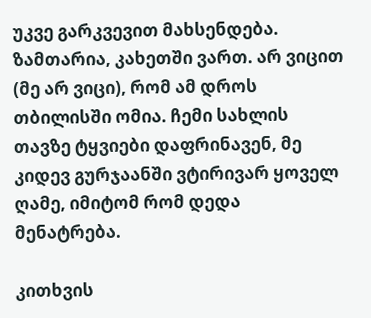უკვე გარკვევით მახსენდება. ზამთარია, კახეთში ვართ. არ ვიცით (მე არ ვიცი), რომ ამ დროს თბილისში ომია. ჩემი სახლის თავზე ტყვიები დაფრინავენ, მე კიდევ გურჯაანში ვტირივარ ყოველ ღამე, იმიტომ რომ დედა მენატრება.

კითხვის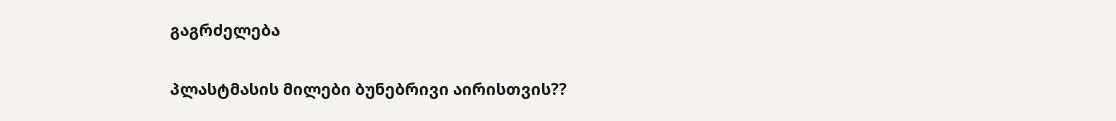გაგრძელება

პლასტმასის მილები ბუნებრივი აირისთვის??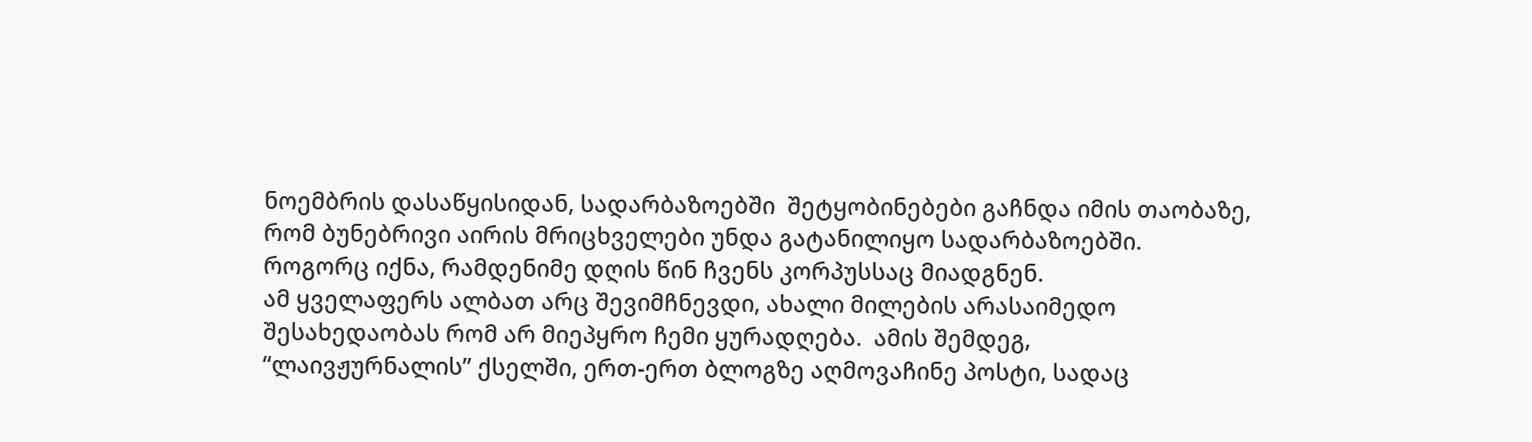ნოემბრის დასაწყისიდან, სადარბაზოებში  შეტყობინებები გაჩნდა იმის თაობაზე, რომ ბუნებრივი აირის მრიცხველები უნდა გატანილიყო სადარბაზოებში. როგორც იქნა, რამდენიმე დღის წინ ჩვენს კორპუსსაც მიადგნენ.
ამ ყველაფერს ალბათ არც შევიმჩნევდი, ახალი მილების არასაიმედო შესახედაობას რომ არ მიეპყრო ჩემი ყურადღება.  ამის შემდეგ,  “ლაივჟურნალის” ქსელში, ერთ-ერთ ბლოგზე აღმოვაჩინე პოსტი, სადაც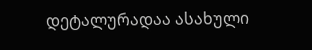დეტალურადაა ასახული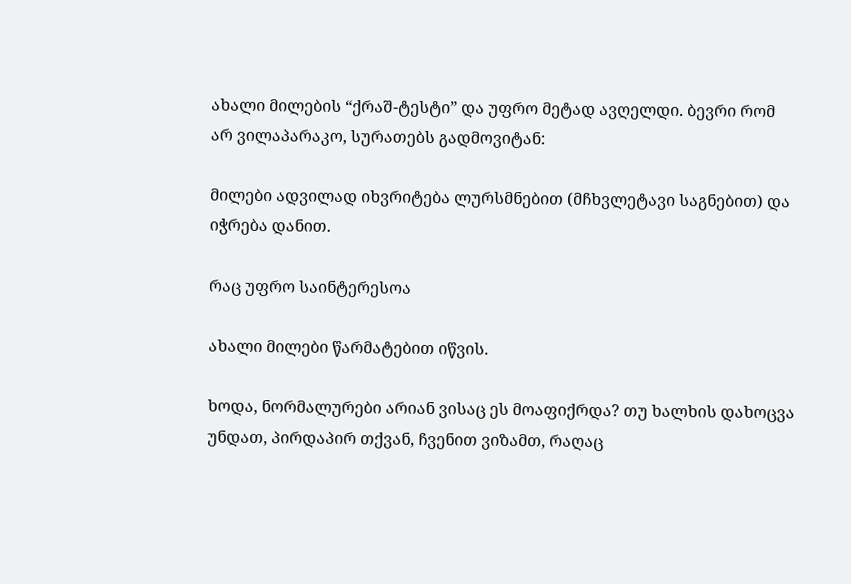ახალი მილების “ქრაშ-ტესტი” და უფრო მეტად ავღელდი. ბევრი რომ არ ვილაპარაკო, სურათებს გადმოვიტან:

მილები ადვილად იხვრიტება ლურსმნებით (მჩხვლეტავი საგნებით) და იჭრება დანით.

რაც უფრო საინტერესოა

ახალი მილები წარმატებით იწვის.

ხოდა, ნორმალურები არიან ვისაც ეს მოაფიქრდა? თუ ხალხის დახოცვა უნდათ, პირდაპირ თქვან, ჩვენით ვიზამთ, რაღაც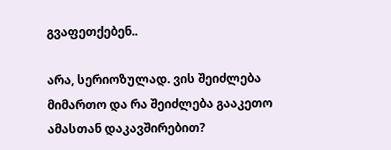გვაფეთქებენ..

არა, სერიოზულად. ვის შეიძლება მიმართო და რა შეიძლება გააკეთო ამასთან დაკავშირებით?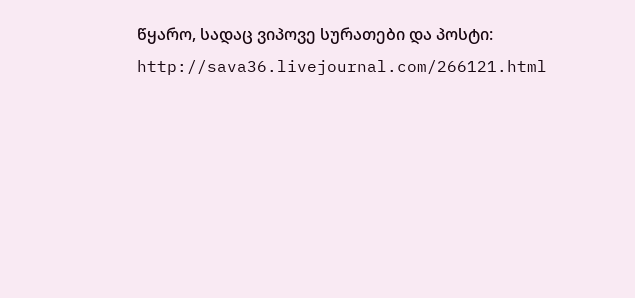წყარო, სადაც ვიპოვე სურათები და პოსტი: http://sava36.livejournal.com/266121.html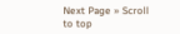Next Page » Scroll to top